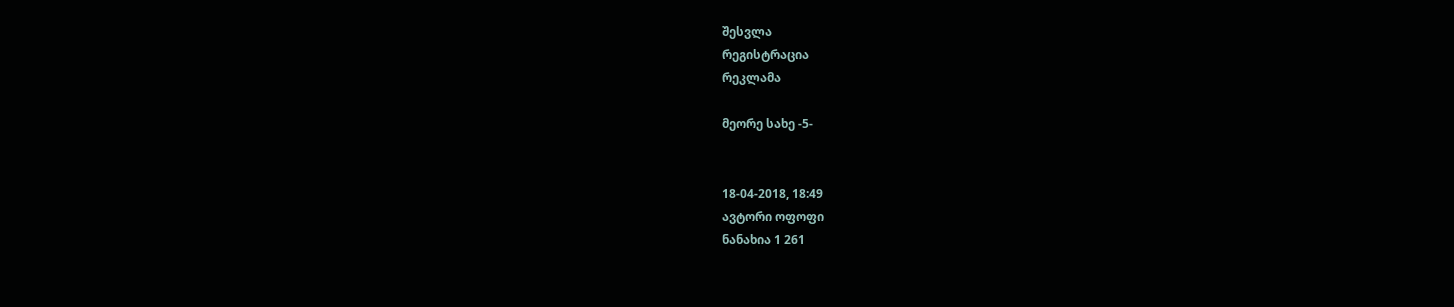შესვლა
რეგისტრაცია
რეკლამა

მეორე სახე -5-


18-04-2018, 18:49
ავტორი ოფოფი
ნანახია 1 261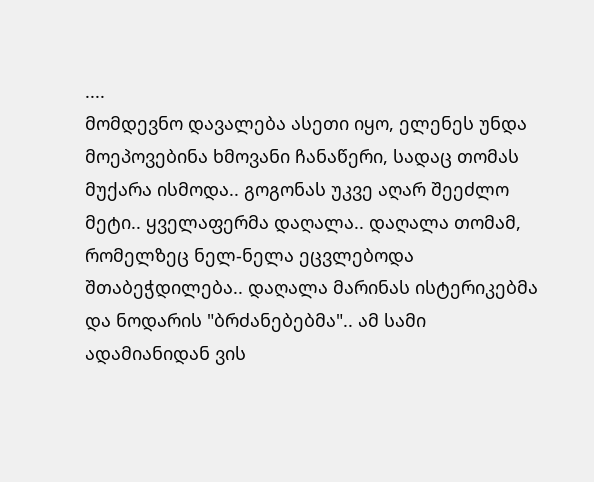....
მომდევნო დავალება ასეთი იყო, ელენეს უნდა მოეპოვებინა ხმოვანი ჩანაწერი, სადაც თომას მუქარა ისმოდა.. გოგონას უკვე აღარ შეეძლო მეტი.. ყველაფერმა დაღალა.. დაღალა თომამ, რომელზეც ნელ-ნელა ეცვლებოდა შთაბეჭდილება.. დაღალა მარინას ისტერიკებმა და ნოდარის "ბრძანებებმა".. ამ სამი ადამიანიდან ვის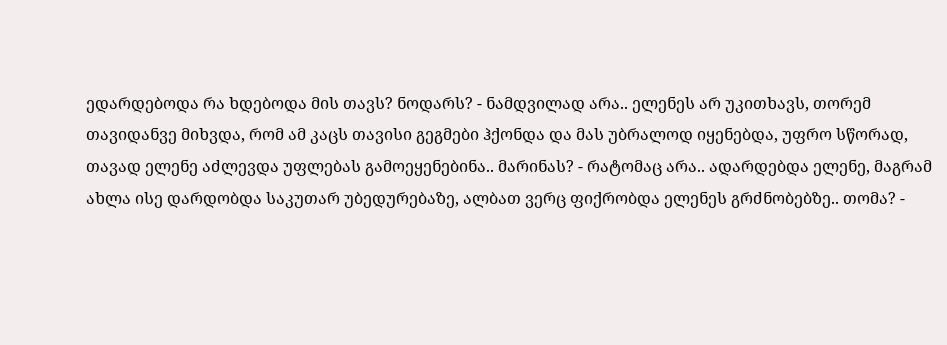ედარდებოდა რა ხდებოდა მის თავს? ნოდარს? - ნამდვილად არა.. ელენეს არ უკითხავს, თორემ თავიდანვე მიხვდა, რომ ამ კაცს თავისი გეგმები ჰქონდა და მას უბრალოდ იყენებდა, უფრო სწორად, თავად ელენე აძლევდა უფლებას გამოეყენებინა.. მარინას? - რატომაც არა.. ადარდებდა ელენე, მაგრამ ახლა ისე დარდობდა საკუთარ უბედურებაზე, ალბათ ვერც ფიქრობდა ელენეს გრძნობებზე.. თომა? -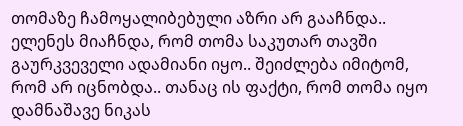თომაზე ჩამოყალიბებული აზრი არ გააჩნდა.. ელენეს მიაჩნდა, რომ თომა საკუთარ თავში გაურკვეველი ადამიანი იყო.. შეიძლება იმიტომ, რომ არ იცნობდა.. თანაც ის ფაქტი, რომ თომა იყო დამნაშავე ნიკას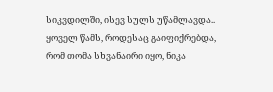სიკვდილში, ისევ სულს უწამლავდა.. ყოველ წამს, როდესაც გაიფიქრებდა, რომ თომა სხვანაირი იყო, ნიკა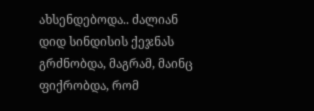ახსენდებოდა.. ძალიან დიდ სინდისის ქეჯნას გრძნობდა, მაგრამ, მაინც ფიქრობდა, რომ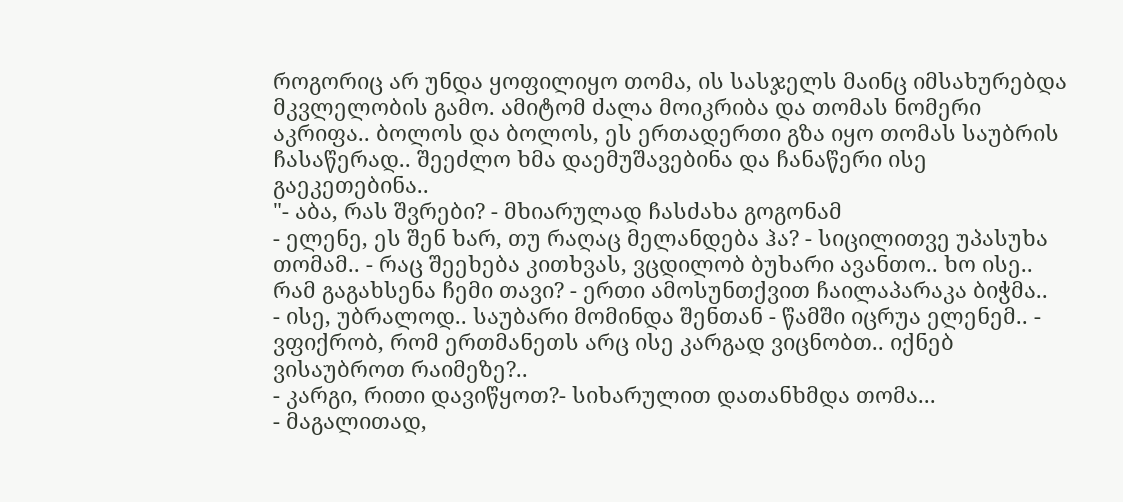როგორიც არ უნდა ყოფილიყო თომა, ის სასჯელს მაინც იმსახურებდა მკვლელობის გამო. ამიტომ ძალა მოიკრიბა და თომას ნომერი აკრიფა.. ბოლოს და ბოლოს, ეს ერთადერთი გზა იყო თომას საუბრის ჩასაწერად.. შეეძლო ხმა დაემუშავებინა და ჩანაწერი ისე გაეკეთებინა..
"- აბა, რას შვრები? - მხიარულად ჩასძახა გოგონამ
- ელენე, ეს შენ ხარ, თუ რაღაც მელანდება ჰა? - სიცილითვე უპასუხა თომამ.. - რაც შეეხება კითხვას, ვცდილობ ბუხარი ავანთო.. ხო ისე.. რამ გაგახსენა ჩემი თავი? - ერთი ამოსუნთქვით ჩაილაპარაკა ბიჭმა..
- ისე, უბრალოდ.. საუბარი მომინდა შენთან - წამში იცრუა ელენემ.. - ვფიქრობ, რომ ერთმანეთს არც ისე კარგად ვიცნობთ.. იქნებ ვისაუბროთ რაიმეზე?..
- კარგი, რითი დავიწყოთ?- სიხარულით დათანხმდა თომა...
- მაგალითად,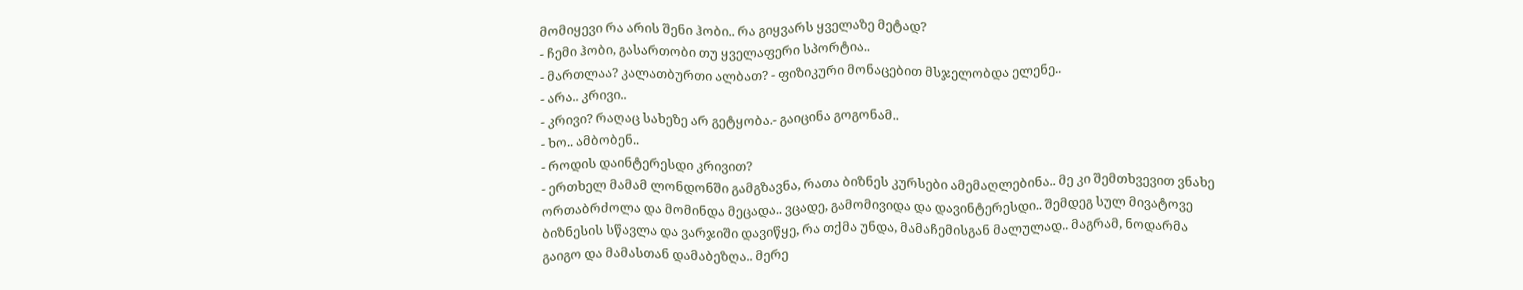მომიყევი რა არის შენი ჰობი.. რა გიყვარს ყველაზე მეტად?
- ჩემი ჰობი, გასართობი თუ ყველაფერი სპორტია..
- მართლაა? კალათბურთი ალბათ? - ფიზიკური მონაცებით მსჯელობდა ელენე..
- არა.. კრივი..
- კრივი? რაღაც სახეზე არ გეტყობა.- გაიცინა გოგონამ..
- ხო.. ამბობენ..
- როდის დაინტერესდი კრივით?
- ერთხელ მამამ ლონდონში გამგზავნა, რათა ბიზნეს კურსები ამემაღლებინა.. მე კი შემთხვევით ვნახე ორთაბრძოლა და მომინდა მეცადა.. ვცადე, გამომივიდა და დავინტერესდი.. შემდეგ სულ მივატოვე ბიზნესის სწავლა და ვარჯიში დავიწყე, რა თქმა უნდა, მამაჩემისგან მალულად.. მაგრამ, ნოდარმა გაიგო და მამასთან დამაბეზღა.. მერე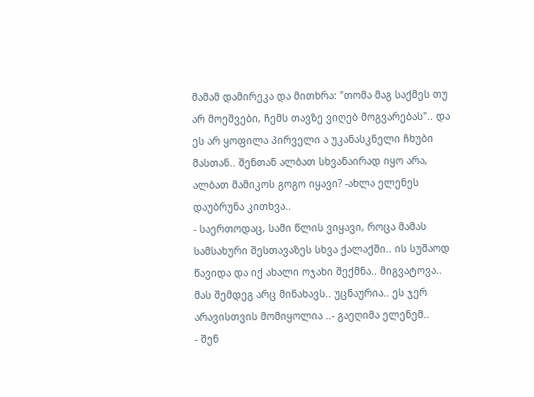მამამ დამირეკა და მითხრა: "თომა მაგ საქმეს თუ არ მოეშვები, ჩემს თავზე ვიღებ მოგვარებას".. და ეს არ ყოფილა პირველი ა უკანასკნელი ჩხუბი მასთან.. შენთან ალბათ სხვანაირად იყო არა, ალბათ მამიკოს გოგო იყავი? -ახლა ელენეს დაუბრუნა კითხვა..
- საერთოდაც, სამი წლის ვიყავი, როცა მამას სამსახური შესთავაზეს სხვა ქალაქში.. ის სუშაოდ წავიდა და იქ ახალი ოჯახი შექმნა.. მიგვატოვა.. მას შემდეგ არც მინახავს.. უცნაურია.. ეს ჯერ არავისთვის მომიყოლია ..- გაეღიმა ელენემ..
- შენ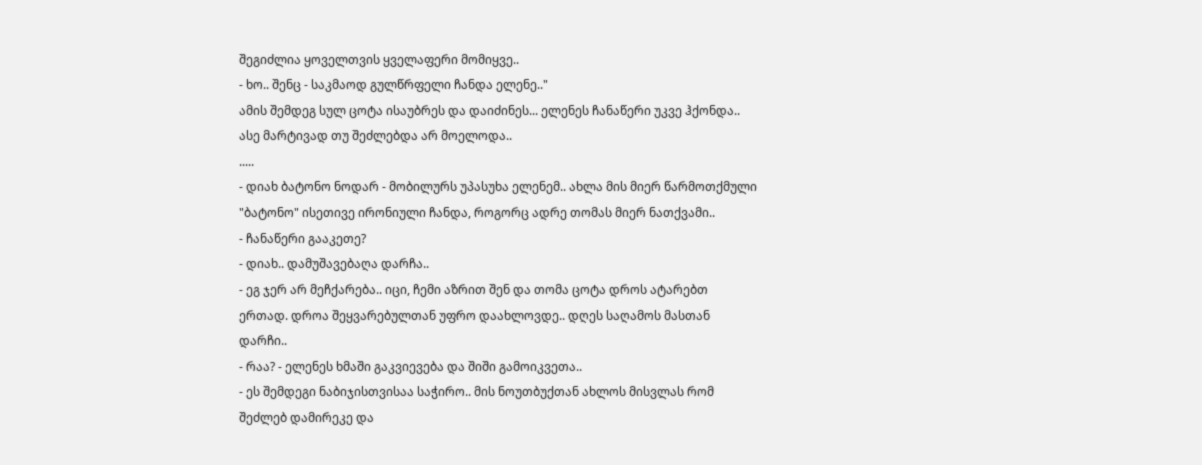შეგიძლია ყოველთვის ყველაფერი მომიყვე..
- ხო.. შენც - საკმაოდ გულწრფელი ჩანდა ელენე.."
ამის შემდეგ სულ ცოტა ისაუბრეს და დაიძინეს... ელენეს ჩანაწერი უკვე ჰქონდა.. ასე მარტივად თუ შეძლებდა არ მოელოდა..
.....
- დიახ ბატონო ნოდარ - მობილურს უპასუხა ელენემ.. ახლა მის მიერ წარმოთქმული "ბატონო" ისეთივე ირონიული ჩანდა, როგორც ადრე თომას მიერ ნათქვამი..
- ჩანაწერი გააკეთე?
- დიახ.. დამუშავებაღა დარჩა..
- ეგ ჯერ არ მეჩქარება.. იცი, ჩემი აზრით შენ და თომა ცოტა დროს ატარებთ ერთად. დროა შეყვარებულთან უფრო დაახლოვდე.. დღეს საღამოს მასთან დარჩი..
- რაა? - ელენეს ხმაში გაკვიევება და შიში გამოიკვეთა..
- ეს შემდეგი ნაბიჯისთვისაა საჭირო.. მის ნოუთბუქთან ახლოს მისვლას რომ შეძლებ დამირეკე და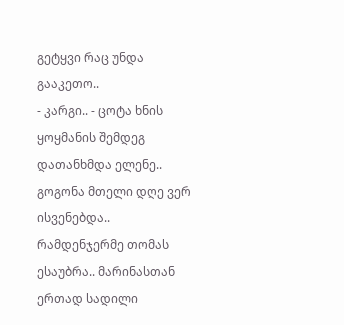გეტყვი რაც უნდა გააკეთო..
- კარგი.. - ცოტა ხნის ყოყმანის შემდეგ დათანხმდა ელენე..
გოგონა მთელი დღე ვერ ისვენებდა.. რამდენჯერმე თომას ესაუბრა.. მარინასთან ერთად სადილი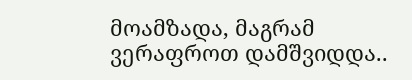მოამზადა, მაგრამ ვერაფროთ დამშვიდდა..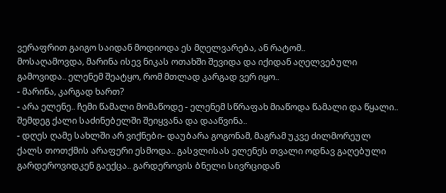ვერაფრით გაიგო საიდან მოდიოდა ეს მღელვარება, ან რატომ..
მოსაღამოვდა, მარინა ისევ ნიკას ოთახში შევიდა და იქიდან აღელვებული გამოვიდა.. ელენემ შეატყო, რომ მთლად კარგად ვერ იყო..
- მარინა, კარგად ხართ?
- არა ელენე.. ჩემი წამალი მომაწოდე - ელენემ სწრაფახ მიაწოდა წამალი და წყალი.. შემდეგ ქალი საძინებელში შეიყვანა და დააწვინა..
- დღეს ღამე სახლში არ ვიქნები- დაუბარა გოგონამ, მაგრამ უკვე ძილმორეულ ქალს თოთქმის არაფერი ესმოდა.. გასვლისას ელენეს თვალი ოდნავ გაღებული გარდეროვიდკენ გაექცა.. გარდეროვის ბნელი სივრციდან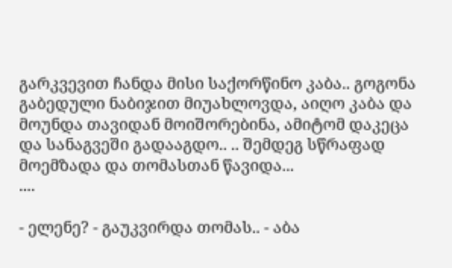გარკვევით ჩანდა მისი საქორწინო კაბა.. გოგონა გაბედული ნაბიჯით მიუახლოვდა, აიღო კაბა და მოუნდა თავიდან მოიშორებინა, ამიტომ დაკეცა და სანაგვეში გადააგდო.. .. შემდეგ სწრაფად მოემზადა და თომასთან წავიდა...
....

- ელენე? - გაუკვირდა თომას.. - აბა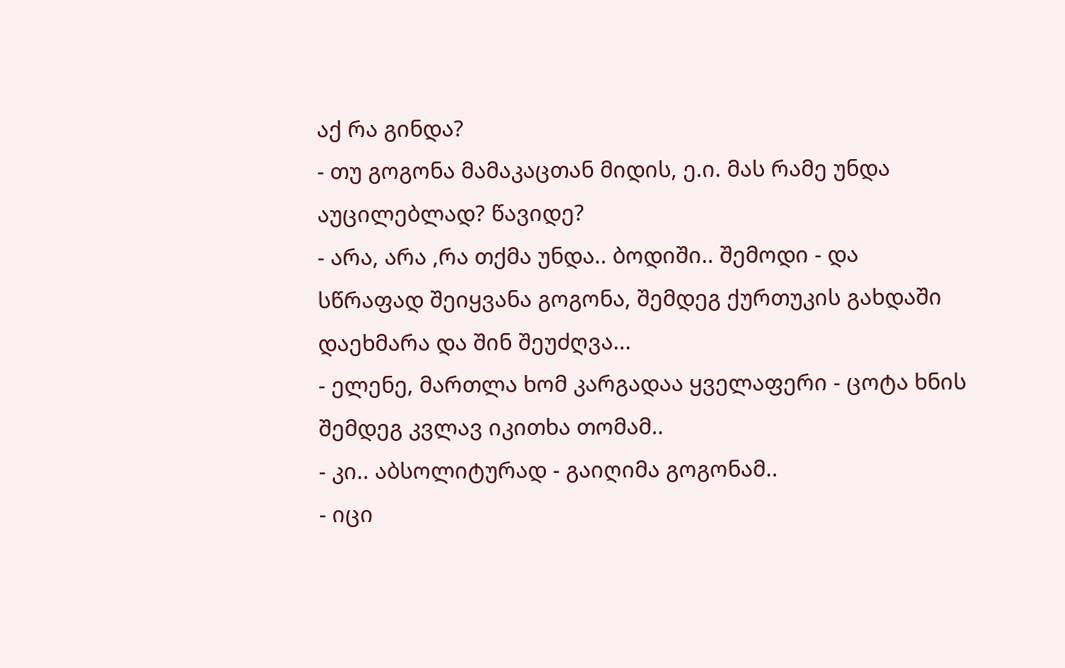აქ რა გინდა?
- თუ გოგონა მამაკაცთან მიდის, ე.ი. მას რამე უნდა აუცილებლად? წავიდე?
- არა, არა ,რა თქმა უნდა.. ბოდიში.. შემოდი - და სწრაფად შეიყვანა გოგონა, შემდეგ ქურთუკის გახდაში დაეხმარა და შინ შეუძღვა...
- ელენე, მართლა ხომ კარგადაა ყველაფერი - ცოტა ხნის შემდეგ კვლავ იკითხა თომამ..
- კი.. აბსოლიტურად - გაიღიმა გოგონამ..
- იცი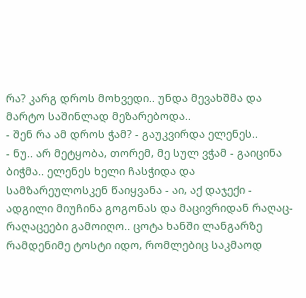რა? კარგ დროს მოხვედი.. უნდა მევახშმა და მარტო საშინლად მეზარებოდა..
- შენ რა ამ დროს ჭამ? - გაუკვირდა ელენეს..
- ნუ.. არ მეტყობა, თორემ, მე სულ ვჭამ - გაიცინა ბიჭმა.. ელენეს ხელი ჩასჭიდა და სამზარეულოსკენ წაიყვანა - აი, აქ დაჯექი - ადგილი მიუჩინა გოგონას და მაცივრიდან რაღაც-რაღაცეები გამოიღო.. ცოტა ხანში ლანგარზე რამდენიმე ტოსტი იდო, რომლებიც საკმაოდ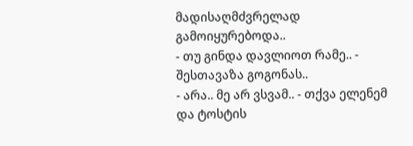მადისაღმძვრელად გამოიყურებოდა..
- თუ გინდა დავლიოთ რამე.. - შესთავაზა გოგონას..
- არა.. მე არ ვსვამ.. - თქვა ელენემ და ტოსტის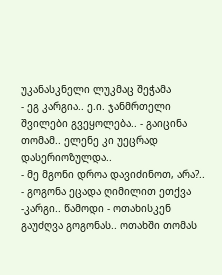უკანასკნელი ლუკმაც შეჭამა
- ეგ კარგია.. ე.ი. ჯანმრთელი შვილები გვეყოლება.. - გაიცინა თომამ.. ელენე კი უეცრად დასერიოზულდა..
- მე მგონი დროა დავიძინოთ, არა?.. - გოგონა ეცადა ღიმილით ეთქვა
-კარგი.. წამოდი - ოთახისკენ გაუძღვა გოგონას.. ოთახში თომას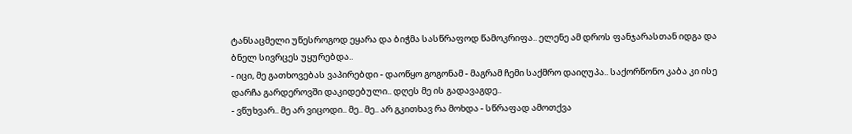ტანსაცმელი უწესროგოდ ეყარა და ბიჭმა სასწრაფოდ წამოკრიფა.. ელენე ამ დროს ფანჯარასთან იდგა და ბნელ სივრცეს უყურებდა..
- იცი, მე გათხოვებას ვაპირებდი - დაოწყო გოგონამ - მაგრამ ჩემი საქმრო დაიღუპა.. საქორწონო კაბა კი ისე დარჩა გარდეროვში დაკიდებული.. დღეს მე ის გადავაგდე..
- ვწუხვარ.. მე არ ვიცოდი.. მე.. მე.. არ გკითხავ რა მოხდა - სწრაფად ამოთქვა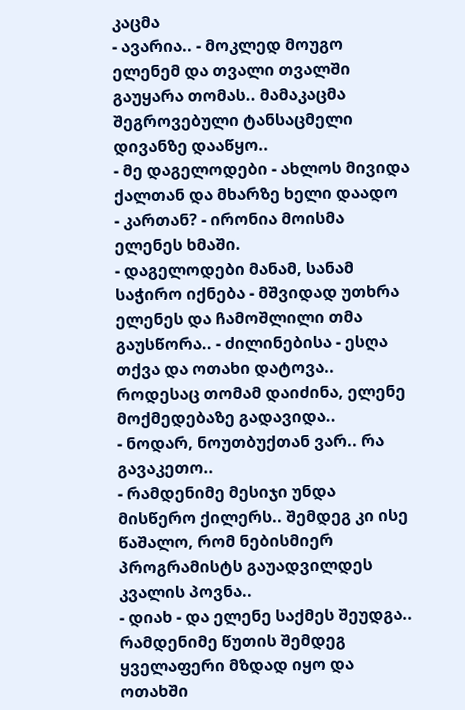კაცმა
- ავარია.. - მოკლედ მოუგო ელენემ და თვალი თვალში გაუყარა თომას.. მამაკაცმა შეგროვებული ტანსაცმელი დივანზე დააწყო..
- მე დაგელოდები - ახლოს მივიდა ქალთან და მხარზე ხელი დაადო
- კართან? - ირონია მოისმა ელენეს ხმაში.
- დაგელოდები მანამ, სანამ საჭირო იქნება - მშვიდად უთხრა ელენეს და ჩამოშლილი თმა გაუსწორა.. - ძილინებისა - ესღა თქვა და ოთახი დატოვა..
როდესაც თომამ დაიძინა, ელენე მოქმედებაზე გადავიდა..
- ნოდარ, ნოუთბუქთან ვარ.. რა გავაკეთო..
- რამდენიმე მესიჯი უნდა მისწერო ქილერს.. შემდეგ კი ისე წაშალო, რომ ნებისმიერ პროგრამისტს გაუადვილდეს კვალის პოვნა..
- დიახ - და ელენე საქმეს შეუდგა.. რამდენიმე წუთის შემდეგ ყველაფერი მზდად იყო და ოთახში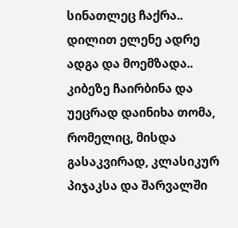სინათლეც ჩაქრა..
დილით ელენე ადრე ადგა და მოემზადა.. კიბეზე ჩაირბინა და უეცრად დაინიხა თომა, რომელიც, მისდა გასაკვირად, კლასიკურ პიჯაკსა და შარვალში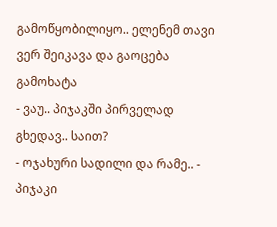გამოწყობილიყო.. ელენემ თავი ვერ შეიკავა და გაოცება გამოხატა
- ვაუ.. პიჯაკში პირველად გხედავ.. საით?
- ოჯახური სადილი და რამე.. - პიჯაკი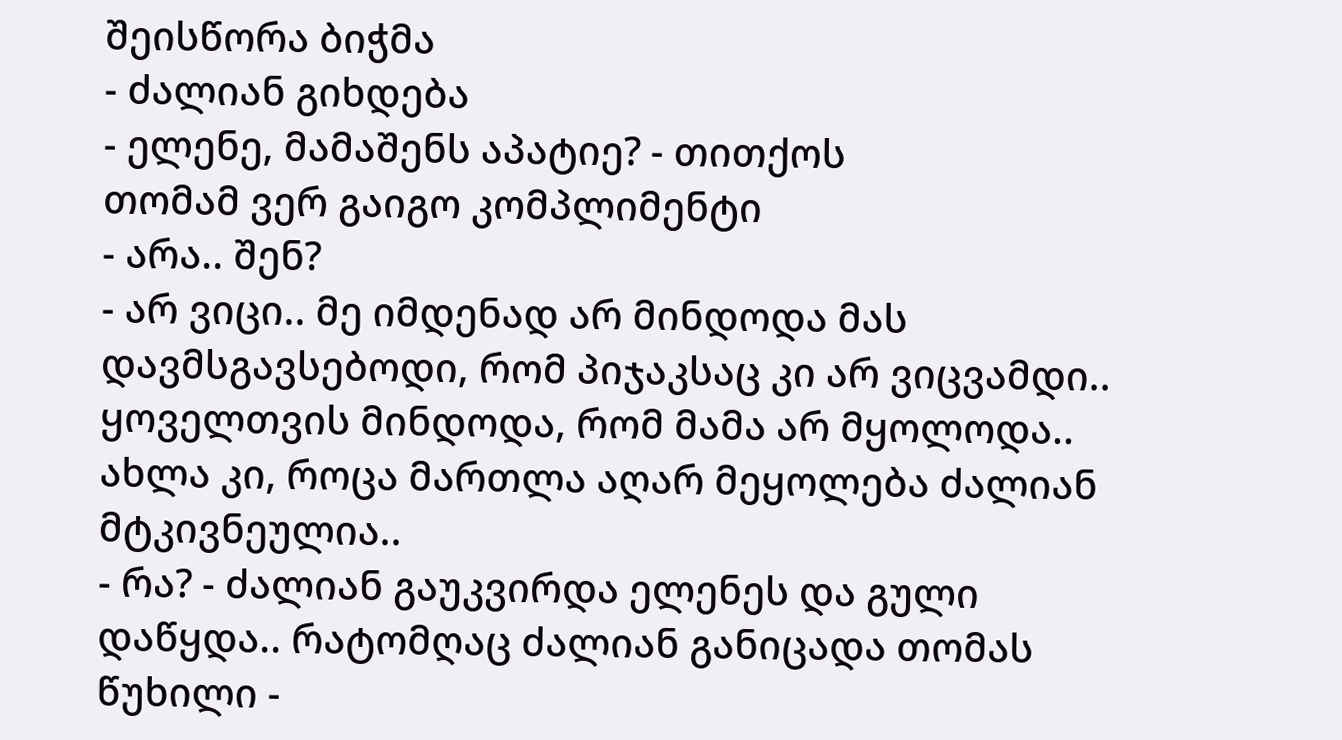შეისწორა ბიჭმა
- ძალიან გიხდება
- ელენე, მამაშენს აპატიე? - თითქოს
თომამ ვერ გაიგო კომპლიმენტი
- არა.. შენ?
- არ ვიცი.. მე იმდენად არ მინდოდა მას დავმსგავსებოდი, რომ პიჯაკსაც კი არ ვიცვამდი.. ყოველთვის მინდოდა, რომ მამა არ მყოლოდა.. ახლა კი, როცა მართლა აღარ მეყოლება ძალიან მტკივნეულია..
- რა? - ძალიან გაუკვირდა ელენეს და გული დაწყდა.. რატომღაც ძალიან განიცადა თომას წუხილი -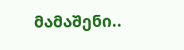მამაშენი..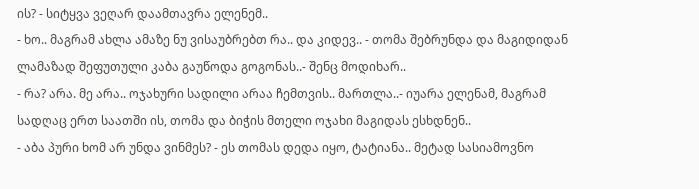ის? - სიტყვა ვეღარ დაამთავრა ელენემ..
- ხო.. მაგრამ ახლა ამაზე ნუ ვისაუბრებთ რა.. და კიდევ.. - თომა შებრუნდა და მაგიდიდან ლამაზად შეფუთული კაბა გაუწოდა გოგონას..- შენც მოდიხარ..
- რა? არა. მე არა.. ოჯახური სადილი არაა ჩემთვის.. მართლა..- იუარა ელენამ, მაგრამ სადღაც ერთ საათში ის, თომა და ბიჭის მთელი ოჯახი მაგიდას ესხდნენ..
- აბა პური ხომ არ უნდა ვინმეს? - ეს თომას დედა იყო, ტატიანა.. მეტად სასიამოვნო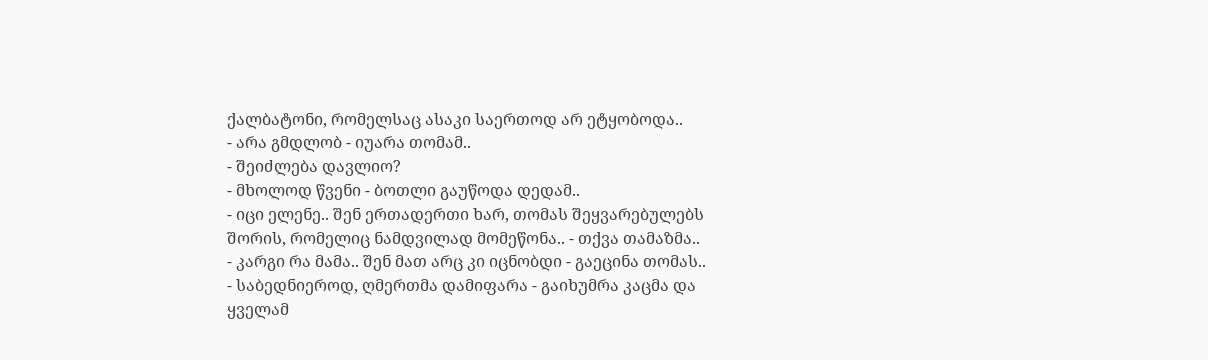ქალბატონი, რომელსაც ასაკი საერთოდ არ ეტყობოდა..
- არა გმდლობ - იუარა თომამ..
- შეიძლება დავლიო?
- მხოლოდ წვენი - ბოთლი გაუწოდა დედამ..
- იცი ელენე.. შენ ერთადერთი ხარ, თომას შეყვარებულებს შორის, რომელიც ნამდვილად მომეწონა.. - თქვა თამაზმა..
- კარგი რა მამა.. შენ მათ არც კი იცნობდი - გაეცინა თომას..
- საბედნიეროდ, ღმერთმა დამიფარა - გაიხუმრა კაცმა და ყველამ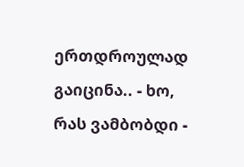ერთდროულად გაიცინა.. - ხო, რას ვამბობდი -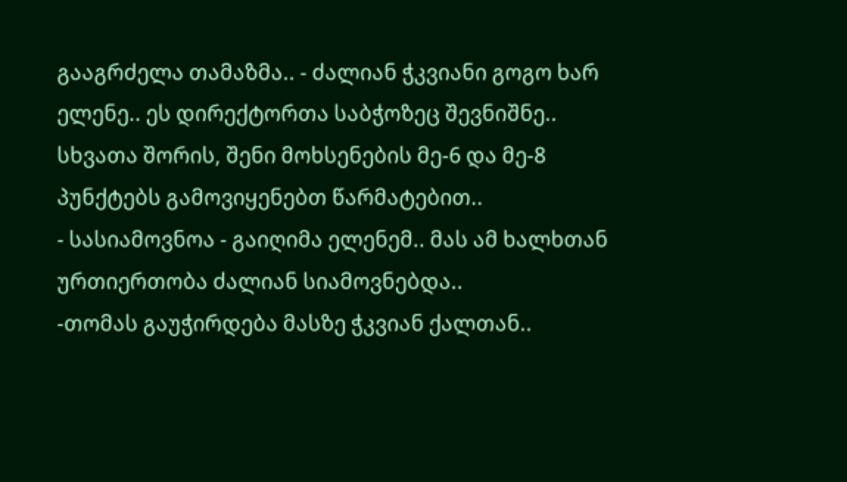გააგრძელა თამაზმა.. - ძალიან ჭკვიანი გოგო ხარ ელენე.. ეს დირექტორთა საბჭოზეც შევნიშნე.. სხვათა შორის, შენი მოხსენების მე-6 და მე-8 პუნქტებს გამოვიყენებთ წარმატებით..
- სასიამოვნოა - გაიღიმა ელენემ.. მას ამ ხალხთან ურთიერთობა ძალიან სიამოვნებდა..
-თომას გაუჭირდება მასზე ჭკვიან ქალთან..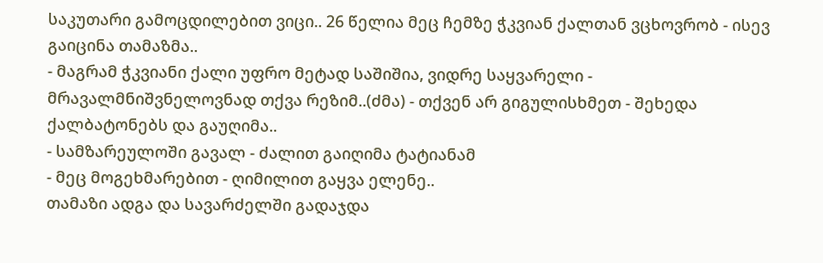საკუთარი გამოცდილებით ვიცი.. 26 წელია მეც ჩემზე ჭკვიან ქალთან ვცხოვრობ - ისევ გაიცინა თამაზმა..
- მაგრამ ჭკვიანი ქალი უფრო მეტად საშიშია, ვიდრე საყვარელი - მრავალმნიშვნელოვნად თქვა რეზიმ..(ძმა) - თქვენ არ გიგულისხმეთ - შეხედა ქალბატონებს და გაუღიმა..
- სამზარეულოში გავალ - ძალით გაიღიმა ტატიანამ
- მეც მოგეხმარებით - ღიმილით გაყვა ელენე..
თამაზი ადგა და სავარძელში გადაჯდა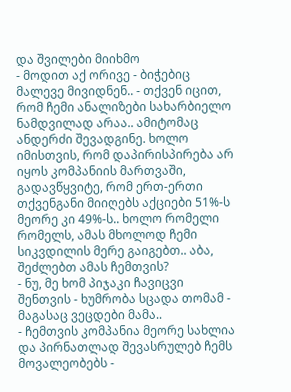და შვილები მიიხმო
- მოდით აქ ორივე - ბიჭებიც მალევე მივიდნენ.. - თქვენ იცით, რომ ჩემი ანალიზები სახარბიელო ნამდვილად არაა.. ამიტომაც ანდერძი შევადგინე. ხოლო იმისთვის, რომ დაპირისპირება არ იყოს კომპანიის მართვაში, გადავწყვიტე, რომ ერთ-ერთი თქვენგანი მიიღებს აქციები 51%-ს მეორე კი 49%-ს.. ხოლო რომელი რომელს, ამას მხოლოდ ჩემი სიკვდილის მერე გაიგებთ.. აბა, შეძლებთ ამას ჩემთვის?
- ნუ, მე ხომ პიჯაკი ჩავიცვი შენთვის - ხუმრობა სცადა თომამ - მაგასაც ვეცდები მამა..
- ჩემთვის კომპანია მეორე სახლია და პირნათლად შევასრულებ ჩემს მოვალეობებს -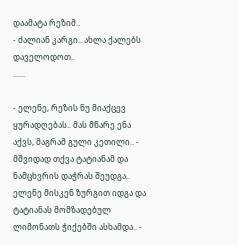დაამატა რეზიმ..
- ძალიან კარგი.. ახლა ქალებს დაველოდოთ..
......

- ელენე, რეზის ნუ მიაქცევ ყურადღებას.. მას მწარე ენა აქვს, მაგრამ გული კეთილი.. - მშვიდად თქვა ტატიანამ და ნამცხვრის დაჭრას შეუდგა.. ელენე მისკენ ზურგით იდგა და ტატიანას მომზადებულ ლიმონათს ჭიქებში ასხამდა.. -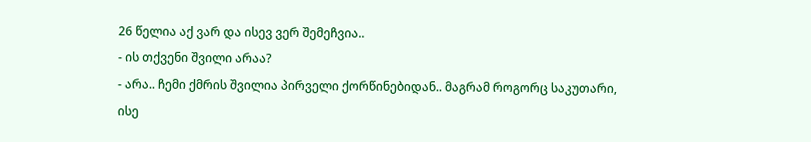26 წელია აქ ვარ და ისევ ვერ შემეჩვია..
- ის თქვენი შვილი არაა?
- არა.. ჩემი ქმრის შვილია პირველი ქორწინებიდან.. მაგრამ როგორც საკუთარი, ისე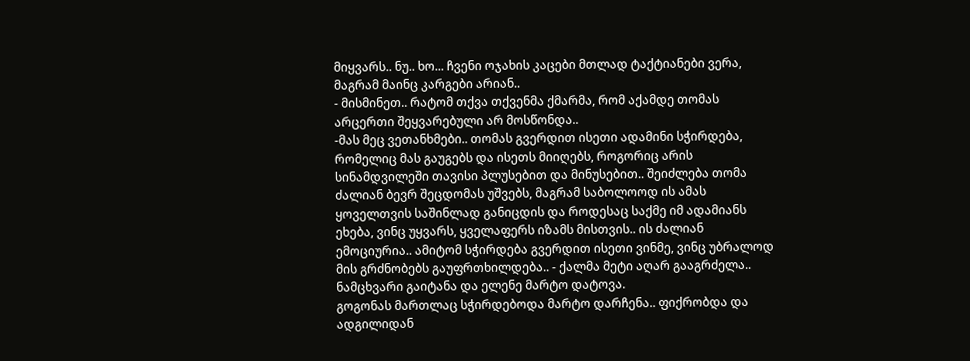მიყვარს.. ნუ.. ხო... ჩვენი ოჯახის კაცები მთლად ტაქტიანები ვერა, მაგრამ მაინც კარგები არიან..
- მისმინეთ.. რატომ თქვა თქვენმა ქმარმა, რომ აქამდე თომას არცერთი შეყვარებული არ მოსწონდა..
-მას მეც ვეთანხმები.. თომას გვერდით ისეთი ადამინი სჭირდება, რომელიც მას გაუგებს და ისეთს მიიღებს, როგორიც არის სინამდვილეში თავისი პლუსებით და მინუსებით.. შეიძლება თომა ძალიან ბევრ შეცდომას უშვებს, მაგრამ საბოლოოდ ის ამას ყოველთვის საშინლად განიცდის და როდესაც საქმე იმ ადამიანს ეხება, ვინც უყვარს, ყველაფერს იზამს მისთვის.. ის ძალიან ემოციურია.. ამიტომ სჭირდება გვერდით ისეთი ვინმე, ვინც უბრალოდ მის გრძნობებს გაუფრთხილდება.. - ქალმა მეტი აღარ გააგრძელა.. ნამცხვარი გაიტანა და ელენე მარტო დატოვა.
გოგონას მართლაც სჭირდებოდა მარტო დარჩენა.. ფიქრობდა და ადგილიდან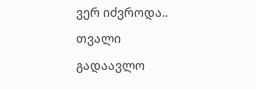ვერ იძვროდა.. თვალი გადაავლო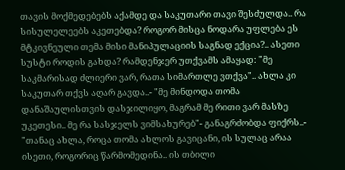თავის მოქმედებებს აქამდე და საკუთარი თავი შესძულდა.. რა სისულელეებს აკეთებდა? როგორ მისცა ნოდარა უფლება ეს მტკივნეული თემა მისი მანიპულაციის საგნად ექცია?.. ასეთი სუსტი როდის გახდა? რამდენჯერ უთქვამს ამაყად: "მე საკმარისად ძლიერი ვარ, რათა სიმართლე ვთქვა".. ახლა კი საკუთარ თქვს აღარ გავდა..- "მე მინდოდა თომა დანაშაულისთვის დასჯილიყო, მაგრამ მე რითი ვარ მასზე უკეთესი.. მე რა სასჯელს ვიმსახურებ"- განაგრძობდა ფიქრს..- "თანაც ახლა, როცა თომა ახლოს გავიცანი, ის სულაც არაა ისეთი, როგორიც წარმომედინა.. ის თბილი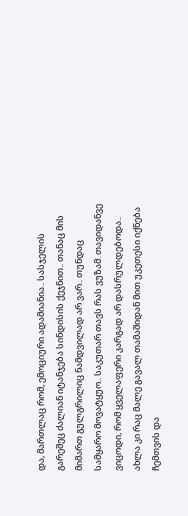და, მართლაც რომ, ემოციური ადამიანია.. სასჯელის გარეშეც ძალიან იტანჯება სინდისის ქეჯნით.. თანაც მის მიმართ გულგრილიც ნამდვილად არ ვარ.. თუნდაც სამყარო მოვატყუო.. საკუთარ თავს რას ვუზამ. თავიდანვე ვიცოდი, რომ ყველაფერი კარგად არ დასრულდებოდა.. ახლა კი რაც მალე გავალ თამაშიდან მით უკეთესი იქნება ჩემთვის და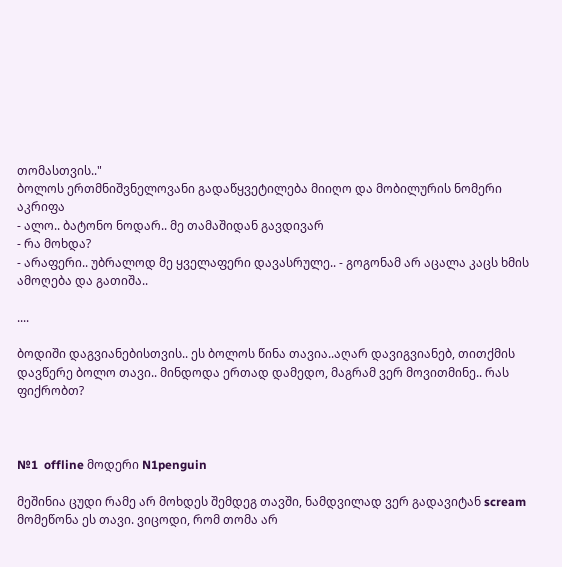თომასთვის.."
ბოლოს ერთმნიშვნელოვანი გადაწყვეტილება მიიღო და მობილურის ნომერი აკრიფა
- ალო.. ბატონო ნოდარ.. მე თამაშიდან გავდივარ
- რა მოხდა?
- არაფერი.. უბრალოდ მე ყველაფერი დავასრულე.. - გოგონამ არ აცალა კაცს ხმის ამოღება და გათიშა..

....

ბოდიში დაგვიანებისთვის.. ეს ბოლოს წინა თავია..აღარ დავიგვიანებ, თითქმის დავწერე ბოლო თავი.. მინდოდა ერთად დამედო, მაგრამ ვერ მოვითმინე.. რას ფიქრობთ?



№1  offline მოდერი N1penguin

მეშინია ცუდი რამე არ მოხდეს შემდეგ თავში, ნამდვილად ვერ გადავიტან scream მომეწონა ეს თავი. ვიცოდი, რომ თომა არ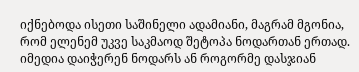იქნებოდა ისეთი საშინელი ადამიანი, მაგრამ მგონია, რომ ელენემ უკვე საკმაოდ შეტოპა ნოდართან ერთად. იმედია დაიჭერენ ნოდარს ან როგორმე დასჯიან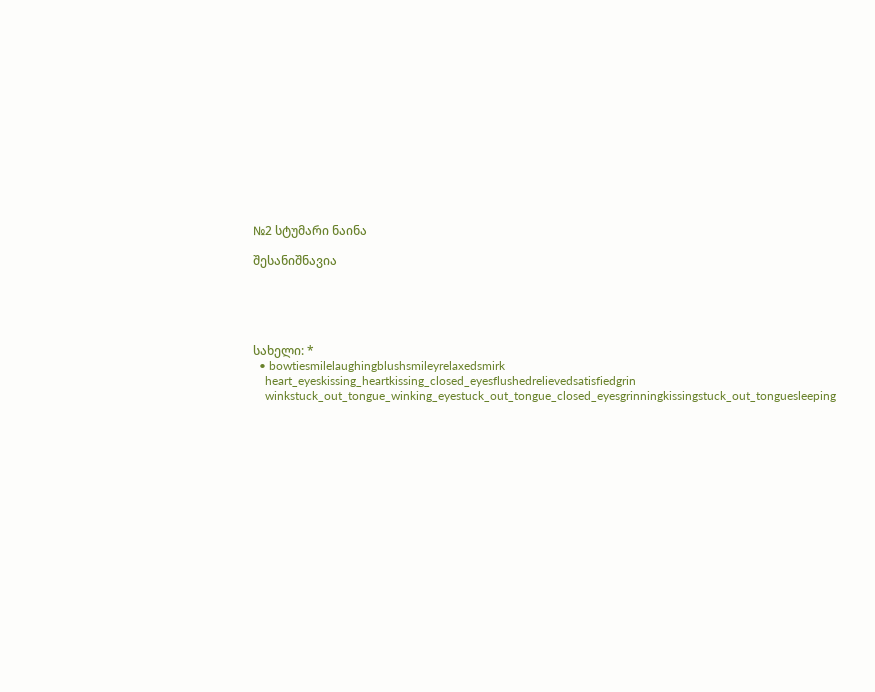№2 სტუმარი ნაინა

შესანიშნავია





სახელი: *
  • bowtiesmilelaughingblushsmileyrelaxedsmirk
    heart_eyeskissing_heartkissing_closed_eyesflushedrelievedsatisfiedgrin
    winkstuck_out_tongue_winking_eyestuck_out_tongue_closed_eyesgrinningkissingstuck_out_tonguesleeping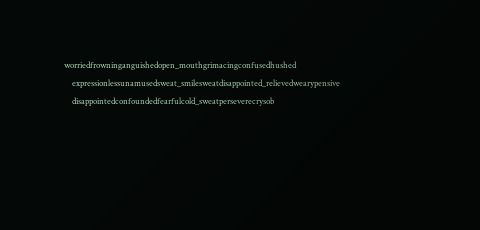worriedfrowninganguishedopen_mouthgrimacingconfusedhushed
    expressionlessunamusedsweat_smilesweatdisappointed_relievedwearypensive
    disappointedconfoundedfearfulcold_sweatperseverecrysob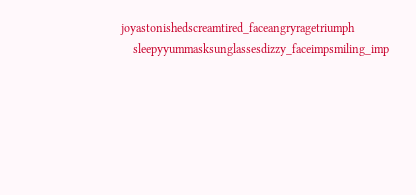joyastonishedscreamtired_faceangryragetriumph
    sleepyyummasksunglassesdizzy_faceimpsmiling_imp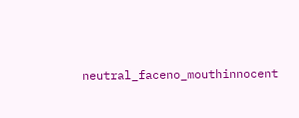neutral_faceno_mouthinnocent